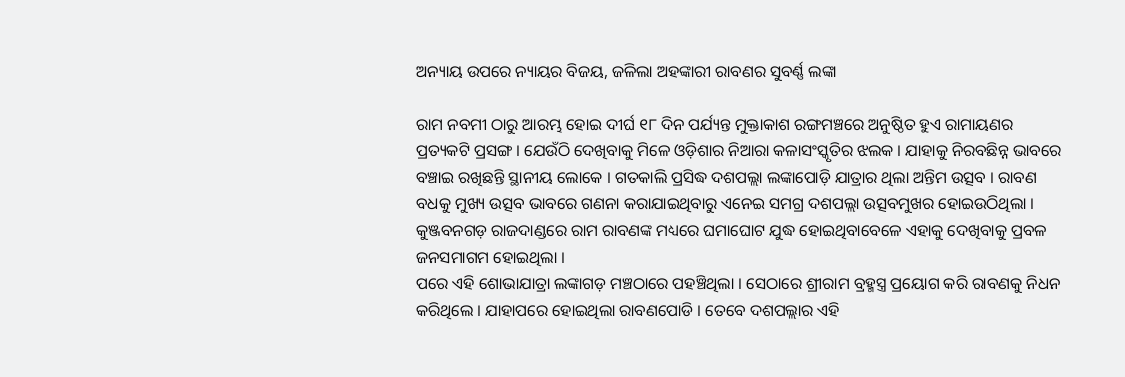ଅନ୍ୟାୟ ଉପରେ ନ୍ୟାୟର ବିଜୟ, ଜଳିଲା ଅହଙ୍କାରୀ ରାବଣର ସୁବର୍ଣ୍ଣ ଲଙ୍କା

ରାମ ନବମୀ ଠାରୁ ଆରମ୍ଭ ହୋଇ ଦୀର୍ଘ ୧୮ ଦିନ ପର୍ଯ୍ୟନ୍ତ ମୁକ୍ତାକାଶ ରଙ୍ଗମଞ୍ଚରେ ଅନୁଷ୍ଠିତ ହୁଏ ରାମାୟଣର ପ୍ରତ୍ୟକଟି ପ୍ରସଙ୍ଗ । ଯେଉଁଠି ଦେଖିବାକୁ ମିଳେ ଓଡ଼ିଶାର ନିଆରା କଳାସଂସ୍କୃତିର ଝଲକ । ଯାହାକୁ ନିରବଛିନ୍ନ ଭାବରେ ବଞ୍ଚାଇ ରଖିଛନ୍ତି ସ୍ଥାନୀୟ ଲୋକେ । ଗତକାଲି ପ୍ରସିଦ୍ଧ ଦଶପଲ୍ଲା ଲଙ୍କାପୋଡ଼ି ଯାତ୍ରାର ଥିଲା ଅନ୍ତିମ ଉତ୍ସବ । ରାବଣ ବଧକୁ ମୁଖ୍ୟ ଉତ୍ସବ ଭାବରେ ଗଣନା କରାଯାଇଥିବାରୁ ଏନେଇ ସମଗ୍ର ଦଶପଲ୍ଲା ଉତ୍ସବମୁଖର ହୋଇଉଠିଥିଲା । କୁଞ୍ଜବନଗଡ଼ ରାଜଦାଣ୍ଡରେ ରାମ ରାବଣଙ୍କ ମଧ୍ୟରେ ଘମାଘୋଟ ଯୁଦ୍ଧ ହୋଇଥିବାବେଳେ ଏହାକୁ ଦେଖିବାକୁ ପ୍ରବଳ ଜନସମାଗମ ହୋଇଥିଲା ।
ପରେ ଏହି ଶୋଭାଯାତ୍ରା ଲଙ୍କାଗଡ଼ ମଞ୍ଚଠାରେ ପହଞ୍ଚିଥିଲା । ସେଠାରେ ଶ୍ରୀରାମ ବ୍ରହ୍ମସ୍ତ୍ର ପ୍ରୟୋଗ କରି ରାବଣକୁ ନିଧନ କରିଥିଲେ । ଯାହାପରେ ହୋଇଥିଲା ରାବଣପୋଡି । ତେବେ ଦଶପଲ୍ଲାର ଏହି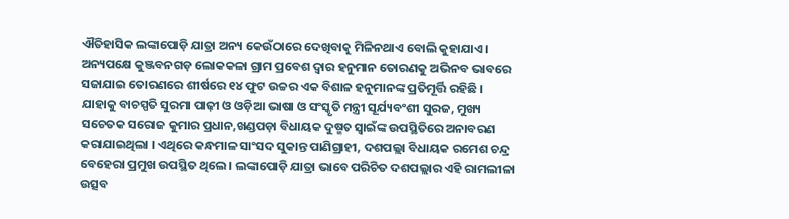ଐତିହାସିକ ଲଙ୍କାପୋଡ଼ି ଯାତ୍ରା ଅନ୍ୟ କେଉଁଠାରେ ଦେଖିବାକୁ ମିଳିନଥାଏ ବୋଲି କୁହାଯାଏ । ଅନ୍ୟପକ୍ଷେ କୁଞ୍ଜବନଗଡ଼ ଲୋକକଳା ଗ୍ରାମ ପ୍ରବେଶ ଦ୍ୱାର ହନୁମାନ ତୋରଣକୁ ଅଭିନବ ଭାବରେ ସଜାଯାଇ ତୋରଣରେ ଶୀର୍ଷରେ ୧୪ ଫୁଟ ଉଚ୍ଚର ଏକ ବିଶାଳ ହନୁମାନଙ୍କ ପ୍ରତିମୂର୍ତ୍ତି ରହିଛି ।
ଯାହାକୁ ବାଚସ୍ପତି ସୁରମା ପାଢ଼ୀ ଓ ଓଡ଼ିଆ ଭାଷା ଓ ସଂସ୍କୃତି ମନ୍ତ୍ରୀ ସୂର୍ଯ୍ୟବଂଶୀ ସୁରଜ, ମୁଖ୍ୟ ସଚେତକ ସରୋଜ କୁମାର ପ୍ରଧାନ,ଖଣ୍ଡପଡ଼ା ବିଧାୟକ ଦୁଷ୍ମତ ସ୍ୱାଇଁଙ୍କ ଉପସ୍ଥିତିରେ ଅନାବରଣ କରାଯାଇଥିଲା । ଏଥିରେ କନ୍ଧମାଳ ସାଂସଦ ସୁକାନ୍ତ ପାଣିଗ୍ରାହୀ, ଦଶପଲ୍ଲା ବିଧାୟକ ରମେଶ ଚନ୍ଦ୍ର ବେହେରା ପ୍ରମୁଖ ଉପସ୍ଥିତ ଥିଲେ । ଲଙ୍କାପୋଡ଼ି ଯାତ୍ରା ଭାବେ ପରିଚିତ ଦଶପଲ୍ଲାର ଏହି ରାମଲୀଳା ଉତ୍ସବ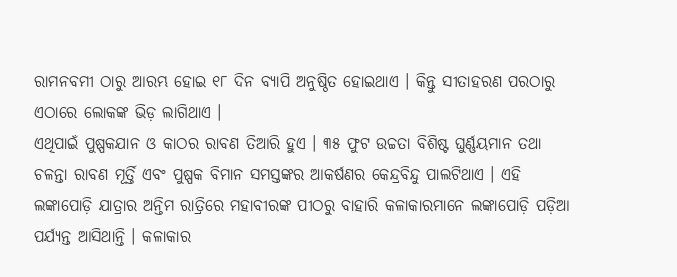ରାମନବମୀ ଠାରୁ ଆରମ୍ଭ ହୋଇ ୧୮ ଦିନ ବ୍ୟାପି ଅନୁଷ୍ଠିତ ହୋଇଥାଏ । କିନ୍ତୁ ସୀତାହରଣ ପରଠାରୁ ଏଠାରେ ଲୋକଙ୍କ ଭିଡ଼ ଲାଗିଥାଏ ।
ଏଥିପାଇଁ ପୁଷ୍ପକଯାନ ଓ କାଠର ରାବଣ ତିଆରି ହୁଏ । ୩୫ ଫୁଟ ଉଚ୍ଚତା ବିଶିଷ୍ଟ ଘୁର୍ଣ୍ଣୟମାନ ତଥା ଚଳନ୍ତା ରାବଣ ମୂର୍ତ୍ତି ଏବଂ ପୁଷ୍ପକ ବିମାନ ସମସ୍ତଙ୍କର ଆକର୍ଷଣର କେନ୍ଦ୍ରବିନ୍ଦୁ ପାଲଟିଥାଏ । ଏହି ଲଙ୍କାପୋଡ଼ି ଯାତ୍ରାର ଅନ୍ତିମ ରାତ୍ରିରେ ମହାବୀରଙ୍କ ପୀଠରୁ ବାହାରି କଳାକାରମାନେ ଲଙ୍କାପୋଡ଼ି ପଡ଼ିଆ ପର୍ଯ୍ୟନ୍ତ ଆସିଥାନ୍ତି । କଳାକାର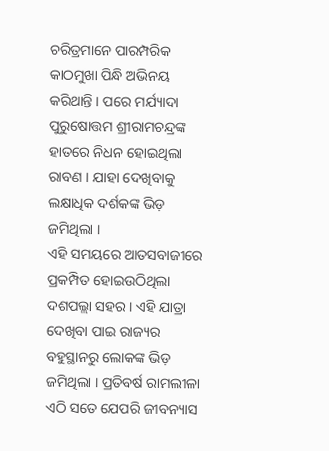ଚରିତ୍ରମାନେ ପାରମ୍ପରିକ କାଠମୁଖା ପିନ୍ଧି ଅଭିନୟ କରିଥାନ୍ତି । ପରେ ମର୍ଯ୍ୟାଦା ପୁରୁଷୋତ୍ତମ ଶ୍ରୀରାମଚନ୍ଦ୍ରଙ୍କ ହାତରେ ନିଧନ ହୋଇଥିଲା ରାବଣ । ଯାହା ଦେଖିବାକୁ ଲକ୍ଷାଧିକ ଦର୍ଶକଙ୍କ ଭିଡ଼ ଜମିଥିଲା ।
ଏହି ସମୟରେ ଆତସବାଜୀରେ ପ୍ରକମ୍ପିତ ହୋଇଉଠିଥିଲା ଦଶପଲ୍ଲା ସହର । ଏହି ଯାତ୍ରା ଦେଖିବା ପାଇ ରାଜ୍ୟର ବହୁସ୍ଥାନରୁ ଲୋକଙ୍କ ଭିଡ଼ ଜମିଥିଲା । ପ୍ରତିବର୍ଷ ରାମଲୀଳା ଏଠି ସତେ ଯେପରି ଜୀବନ୍ୟାସ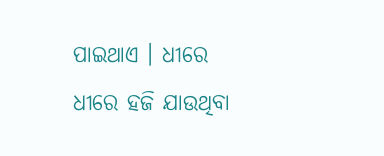ପାଇଥାଏ । ଧୀରେ ଧୀରେ ହଜି ଯାଉଥିବା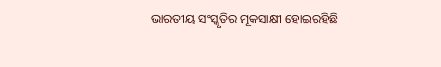ଭାରତୀୟ ସଂସ୍କୃତିର ମୂକସାକ୍ଷୀ ହୋଇରହିଛି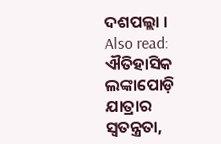ଦଶପଲ୍ଲା ।
Also read: ଐତିହାସିକ ଲଙ୍କାପୋଡ଼ି ଯାତ୍ରାର ସ୍ବତନ୍ତ୍ରତା,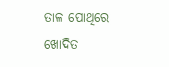ତାଳ ପୋଥିରେ ଖୋଦିତ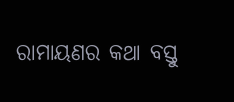ରାମାୟଣର କଥା ବସ୍ତୁ